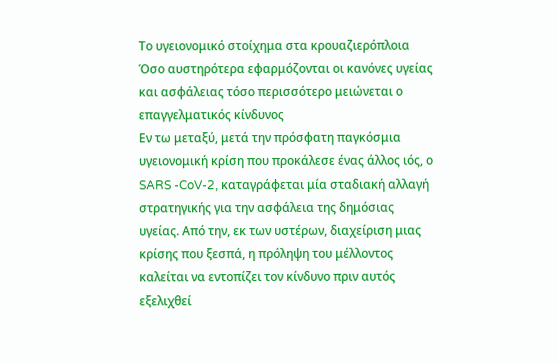Το υγειονομικό στοίχημα στα κρουαζιερόπλοια
Όσο αυστηρότερα εφαρμόζονται οι κανόνες υγείας και ασφάλειας τόσο περισσότερο μειώνεται ο επαγγελματικός κίνδυνος
Εν τω μεταξύ, μετά την πρόσφατη παγκόσμια υγειονομική κρίση που προκάλεσε ένας άλλος ιός, ο SARS -CoV-2, καταγράφεται μία σταδιακή αλλαγή στρατηγικής για την ασφάλεια της δημόσιας υγείας. Από την, εκ των υστέρων, διαχείριση μιας κρίσης που ξεσπά, η πρόληψη του μέλλοντος καλείται να εντοπίζει τον κίνδυνο πριν αυτός εξελιχθεί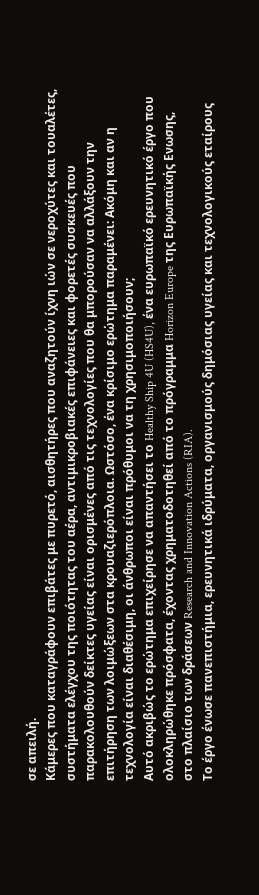σε απειλή.
Κάμερες που καταγράφουν επιβάτες με πυρετό, αισθητήρες που αναζητούν ίχνη ιών σε νεροχύτες και τουαλέτες, συστήματα ελέγχου της ποιότητας του αέρα, αντιμικροβιακές επιφάνειες και φορετές συσκευές που παρακολουθούν δείκτες υγείας είναι ορισμένες από τις τεχνολογίες που θα μπορούσαν να αλλάξουν την επιτήρηση των λοιμώξεων στα κρουαζιερόπλοια. Ωστόσο, ένα κρίσιμο ερώτημα παραμένει: Ακόμη και αν η τεχνολογία είναι διαθέσιμη, οι άνθρωποι είναι πρόθυμοι να τη χρησιμοποιήσουν;
Αυτό ακριβώς το ερώτημα επιχείρησε να απαντήσει το Healthy Ship 4U (HS4U), ένα ευρωπαϊκό ερευνητικό έργο που ολοκληρώθηκε πρόσφατα, έχοντας χρηματοδοτηθεί από το πρόγραμμα Horizon Europe της Ευρωπαϊκής Ενωσης, στο πλαίσιο των δράσεων Research and Innovation Actions (RIA).
Το έργο ένωσε πανεπιστήμια, ερευνητικά ιδρύματα, οργανισμούς δημόσιας υγείας και τεχνολογικούς εταίρους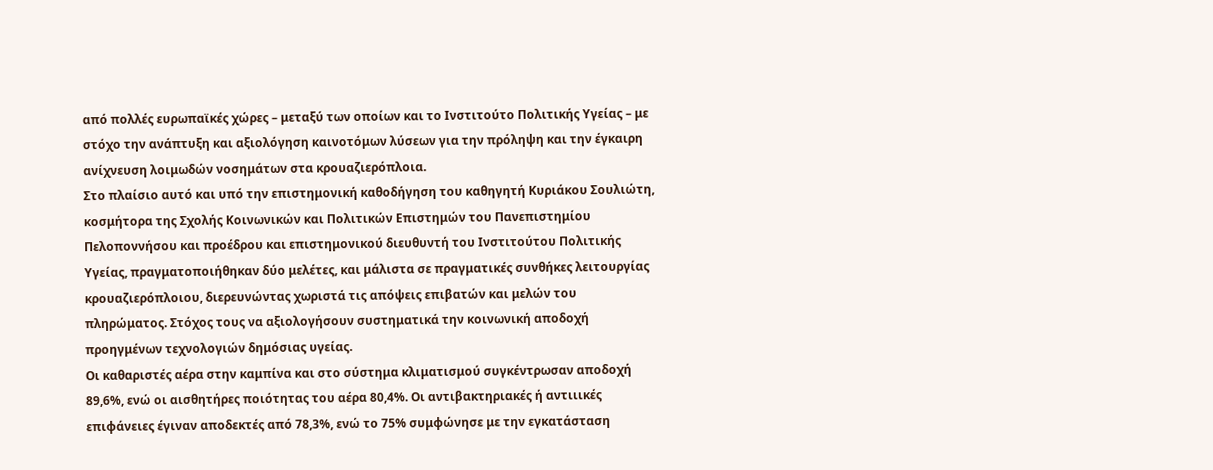από πολλές ευρωπαϊκές χώρες – μεταξύ των οποίων και το Ινστιτούτο Πολιτικής Υγείας – με στόχο την ανάπτυξη και αξιολόγηση καινοτόμων λύσεων για την πρόληψη και την έγκαιρη ανίχνευση λοιμωδών νοσημάτων στα κρουαζιερόπλοια.
Στο πλαίσιο αυτό και υπό την επιστημονική καθοδήγηση του καθηγητή Κυριάκου Σουλιώτη, κοσμήτορα της Σχολής Κοινωνικών και Πολιτικών Επιστημών του Πανεπιστημίου Πελοποννήσου και προέδρου και επιστημονικού διευθυντή του Ινστιτούτου Πολιτικής Υγείας, πραγματοποιήθηκαν δύο μελέτες, και μάλιστα σε πραγματικές συνθήκες λειτουργίας κρουαζιερόπλοιου, διερευνώντας χωριστά τις απόψεις επιβατών και μελών του πληρώματος. Στόχος τους να αξιολογήσουν συστηματικά την κοινωνική αποδοχή προηγμένων τεχνολογιών δημόσιας υγείας.
Οι καθαριστές αέρα στην καμπίνα και στο σύστημα κλιματισμού συγκέντρωσαν αποδοχή 89,6%, ενώ οι αισθητήρες ποιότητας του αέρα 80,4%. Οι αντιβακτηριακές ή αντιιικές επιφάνειες έγιναν αποδεκτές από 78,3%, ενώ το 75% συμφώνησε με την εγκατάσταση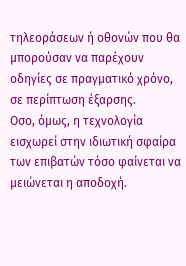τηλεοράσεων ή οθονών που θα μπορούσαν να παρέχουν οδηγίες σε πραγματικό χρόνο, σε περίπτωση έξαρσης.
Οσο, όμως, η τεχνολογία εισχωρεί στην ιδιωτική σφαίρα των επιβατών τόσο φαίνεται να μειώνεται η αποδοχή.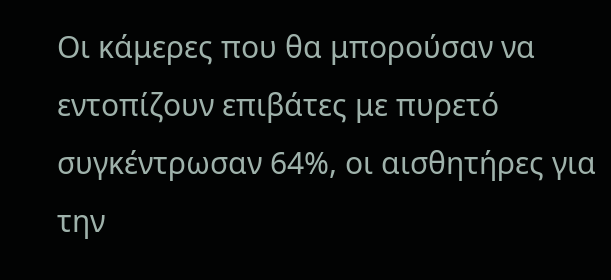Οι κάμερες που θα μπορούσαν να εντοπίζουν επιβάτες με πυρετό συγκέντρωσαν 64%, οι αισθητήρες για την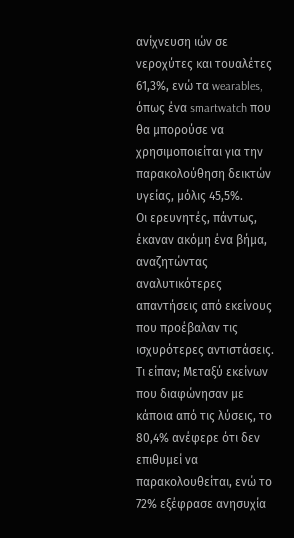ανίχνευση ιών σε νεροχύτες και τουαλέτες 61,3%, ενώ τα wearables, όπως ένα smartwatch που θα μπορούσε να χρησιμοποιείται για την παρακολούθηση δεικτών υγείας, μόλις 45,5%.
Οι ερευνητές, πάντως, έκαναν ακόμη ένα βήμα, αναζητώντας αναλυτικότερες απαντήσεις από εκείνους που προέβαλαν τις ισχυρότερες αντιστάσεις. Τι είπαν; Μεταξύ εκείνων που διαφώνησαν με κάποια από τις λύσεις, το 80,4% ανέφερε ότι δεν επιθυμεί να παρακολουθείται, ενώ το 72% εξέφρασε ανησυχία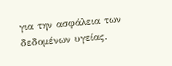για την ασφάλεια των δεδομένων υγείας.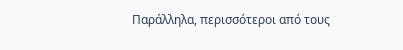Παράλληλα, περισσότεροι από τους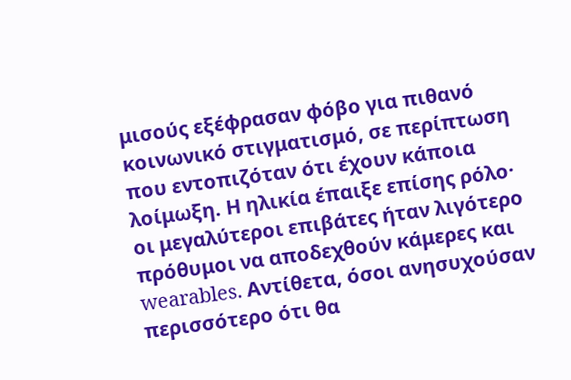μισούς εξέφρασαν φόβο για πιθανό κοινωνικό στιγματισμό, σε περίπτωση που εντοπιζόταν ότι έχουν κάποια λοίμωξη. Η ηλικία έπαιξε επίσης ρόλο· οι μεγαλύτεροι επιβάτες ήταν λιγότερο πρόθυμοι να αποδεχθούν κάμερες και wearables. Αντίθετα, όσοι ανησυχούσαν περισσότερο ότι θα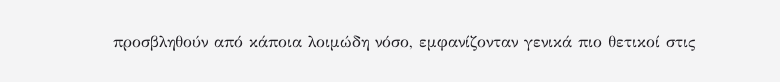προσβληθούν από κάποια λοιμώδη νόσο, εμφανίζονταν γενικά πιο θετικοί στις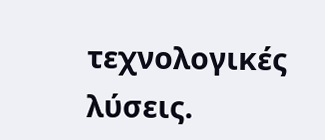τεχνολογικές λύσεις.